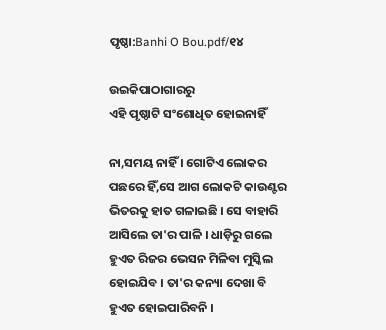ପୃଷ୍ଠା:Banhi O Bou.pdf/୧୪

ଉଇକିପାଠାଗାର‌ରୁ
ଏହି ପୃଷ୍ଠାଟି ସଂଶୋଧିତ ହୋଇନାହିଁ

ନା,ସମୟ ନାହିଁ । ଗୋଟିଏ ଲୋକର ପଛରେ ହିଁ,ସେ ଆଗ ଲୋକଟି କାଉଣ୍ଟର ଭିତରକୁ ହାତ ଗଳାଇଛି । ସେ ବାହାରି ଆସିଲେ ତା'ର ପାଳି । ଧାଡ଼ିରୁ ଗଲେ ହୁଏତ ରିଜର ଭେସନ ମିଳିବା ମୁସ୍କିଲ ହୋଇଯିବ । ତା'ର କନ୍ୟା ଦେଖା ବି ହୁଏତ ହୋଇପାରିବନି ।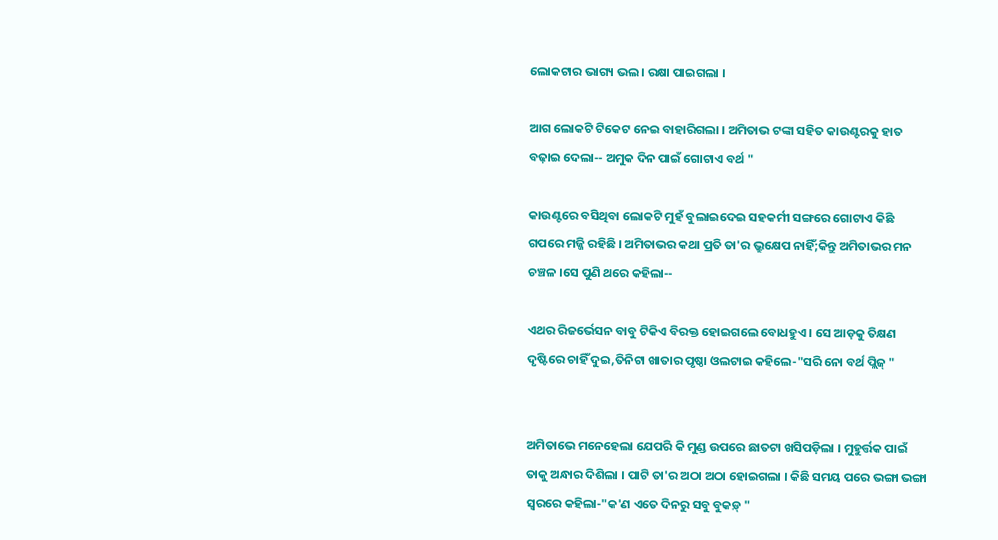ଲୋକଟାର ଭାଗ୍ୟ ଭଲ । ରକ୍ଷା ପାଇଗଲା ।

ଆଗ ଲୋକଟି ଟିକେଟ ନେଇ ବାହାରିଗଲା । ଅମିତାଭ ଟଙ୍କା ସହିତ କାଉଣ୍ଟରକୁ ହାତ ବଢ଼ାଇ ଦେଲା-- ଅମୁକ ଦିନ ପାଇଁ ଗୋଟାଏ ବର୍ଥ "

କାଉଣ୍ଟରେ ବସିଥିବା ଲୋକଟି ମୁହଁ ବୁଲାଇଦେଇ ସହକର୍ମୀ ସଙ୍ଗରେ ଗୋଟାଏ କିଛି ଗପରେ ମଜ୍ଜି ରହିଛି । ଅମିତାଭର କଥା ପ୍ରତି ତା'ର ଭ୍ରୁକ୍ଷେପ ନାହିଁ;କିନ୍ତୁ ଅମିତାଭର ମନ ଚଞ୍ଚଳ ।ସେ ପୁଣି ଥରେ କହିଲା--

ଏଥର ରିଜର୍ଭେସନ ବାବୁ ଟିକିଏ ବିରକ୍ତ ହୋଇଗଲେ ବୋଧହୁଏ । ସେ ଆଡ଼କୁ ତିକ୍ଷଣ ଦୃଷ୍ଟିରେ ଚାହିଁ ଦୁଇ,ତିନିଟା ଖାତାର ପୃଷ୍ଠା ଓଲଟାଇ କହିଲେ-"ସରି ନୋ ବର୍ଥ ପ୍ଲିଜ୍ "


ଅମିତାଭେ ମନେହେଲା ଯେପରି କି ମୁଣ୍ଡ ଉପରେ ଛାତଟା ଖସିପଡ଼ିଲା । ମୁହୁର୍ତ୍ତକ ପାଇଁ ତାକୁ ଅନ୍ଧାର ଦିଶିଲା । ପାଟି ତା'ର ଅଠା ଅଠା ହୋଇଗଲା । କିଛି ସମୟ ପରେ ଭଙ୍ଗା ଭଙ୍ଗା ସ୍ୱରରେ କହିଲା-"କ'ଣ ଏତେ ଦିନରୁ ସବୁ ବୁକଡ଼୍ "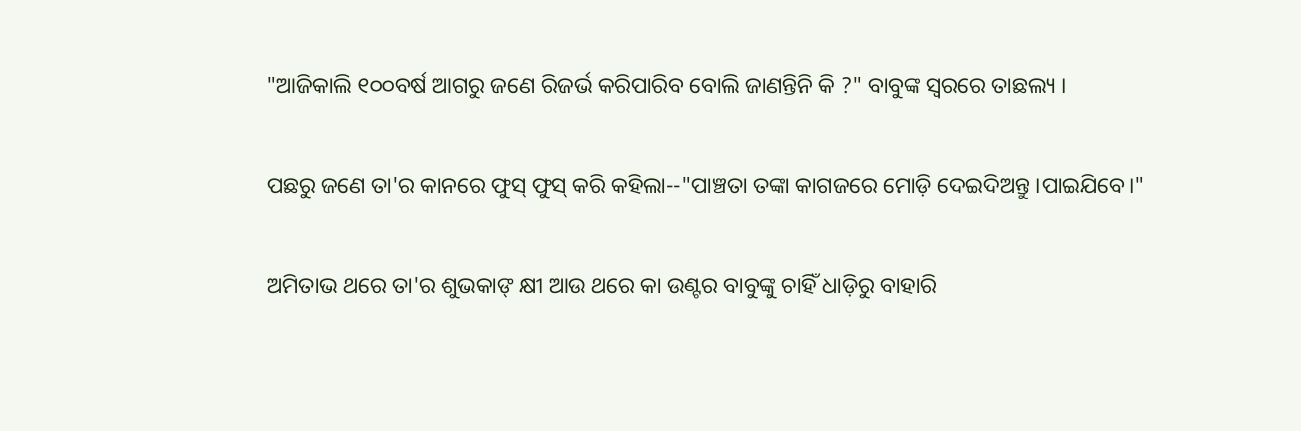"ଆଜିକାଲି ୧୦୦ବର୍ଷ ଆଗରୁ ଜଣେ ରିଜର୍ଭ କରିପାରିବ ବୋଲି ଜାଣନ୍ତିନି କି ?" ବାବୁଙ୍କ ସ୍ୱରରେ ତାଛଲ୍ୟ ।

ପଛରୁ ଜଣେ ତା'ର କାନରେ ଫୁସ୍ ଫୁସ୍ କରି କହିଲା--"ପାଞ୍ଚତା ତଙ୍କା କାଗଜରେ ମୋଡ଼ି ଦେଇଦିଅନ୍ତୁ ।ପାଇଯିବେ।"

ଅମିତାଭ ଥରେ ତା'ର ଶୁଭକାଙ୍ କ୍ଷୀ ଆଉ ଥରେ କା ଉଣ୍ଟର ବାବୁଙ୍କୁ ଚାହିଁ ଧାଡ଼ିରୁ ବାହାରି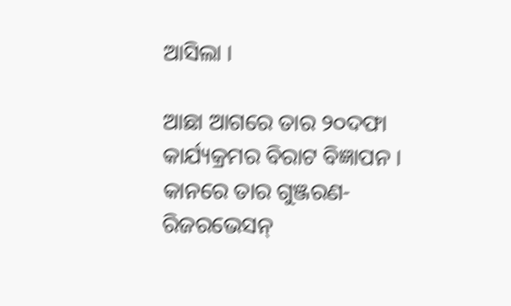ଆସିଲା ।

ଆଛା ଆଗରେ ତାର ୨୦ଦଫା କାର୍ଯ୍ୟକ୍ରମର ବିରାଟ ବିଜ୍ଞାପନ । କାନରେ ତାର ଗୁଞ୍ଜରଣ-ରିଜରଭେସନ୍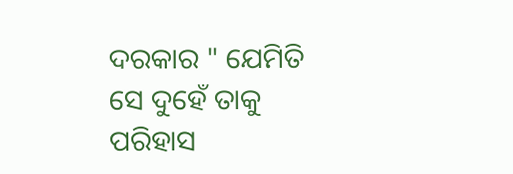ଦରକାର " ଯେମିତି ସେ ଦୁହେଁ ତାକୁ ପରିହାସ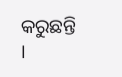କରୁଛନ୍ତି ।